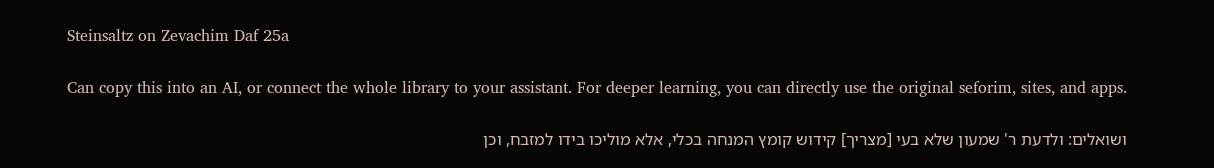Steinsaltz on Zevachim Daf 25a

Can copy this into an AI, or connect the whole library to your assistant. For deeper learning, you can directly use the original seforim, sites, and apps.

ושואלים: ולדעת ר' שמעון שלא בעי [מצריך] קידוש קומץ המנחה בכלי, אלא מוליכו בידו למזבח, וכן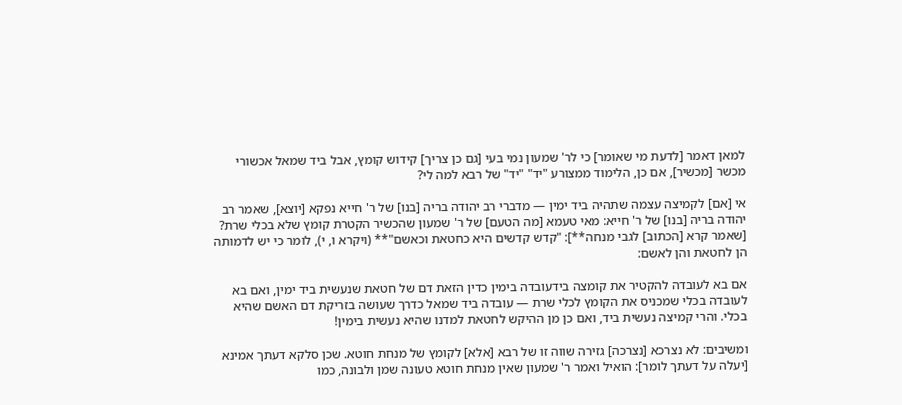למאן דאמר [לדעת מי שאומר] כי לר' שמעון נמי בעי [גם כן צריך] קידוש קומץ, אבל ביד שמאל אכשורי מכשר [מכשיר], אם כן, הלימוד ממצורע "יד" "יד" של רבא למה לי?

אי [אם] לקמיצה עצמה שתהיה ביד ימין — מדברי רב יהודה בריה [בנו] של ר' חייא נפקא [יוצא], שאמר רב יהודה בריה [בנו] של ר' חייא: מאי טעמא [מה הטעם] של ר' שמעון שהכשיר הקטרת קומץ שלא בכלי שרת? [שאמר קרא [הכתוב] לגבי מנחה**]: "קדש קדשים היא כחטאת וכאשם"** (ויקרא ו, י), לומר כי יש לדמותה הן לחטאת והן לאשם:

אם בא לעובדה להקטיר את קומצה בידעובדה בימין כדין הזאת דם של חטאת שנעשית ביד ימין, ואם בא לעובדה בכלי שמכניס את הקומץ לכלי שרת — עובדה ביד שמאל כדרך שעושה בזריקת דם האשם שהיא בכלי. והרי קמיצה נעשית ביד, ואם כן מן ההיקש לחטאת למדנו שהיא נעשית בימין!

ומשיבים: לא נצרכא [נצרכה] גזירה שווה זו של רבא [אלא] לקומץ של מנחת חוטא. שכן סלקא דעתך אמינא [יעלה על דעתך לומר]: הואיל ואמר ר' שמעון שאין מנחת חוטא טעונה שמן ולבונה, כמו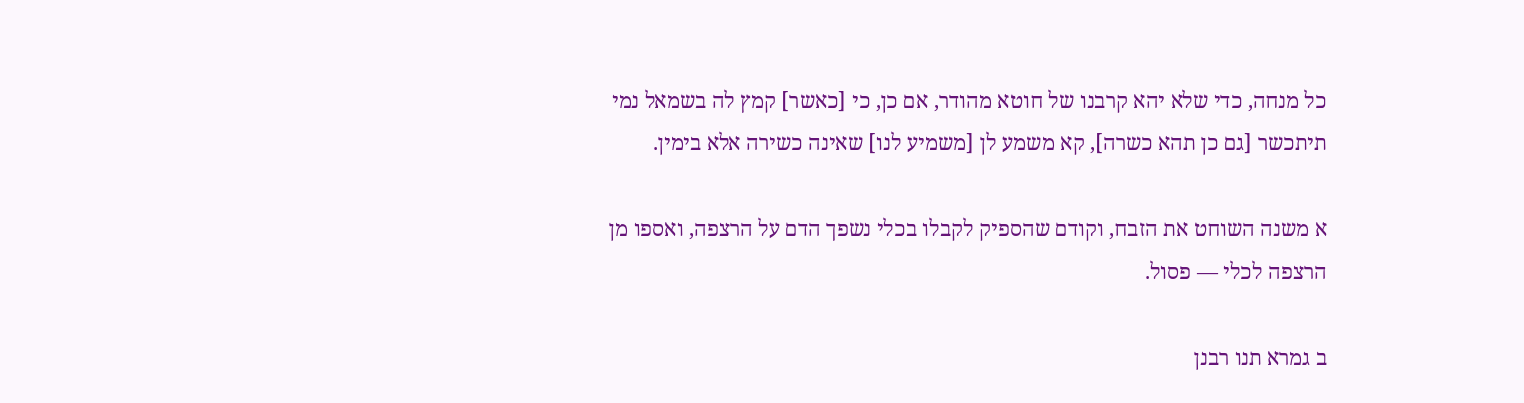כל מנחה, כדי שלא יהא קרבנו של חוטא מהודר, אם כן, כי [כאשר] קמץ לה בשמאל נמי תיתכשר [גם כן תהא כשרה], קא משמע לן [משמיע לנו] שאינה כשירה אלא בימין.

א משנה השוחט את הזבח, וקודם שהספיק לקבלו בכלי נשפך הדם על הרצפה, ואספו מן הרצפה לכלי — פסול.

ב גמרא תנו רבנן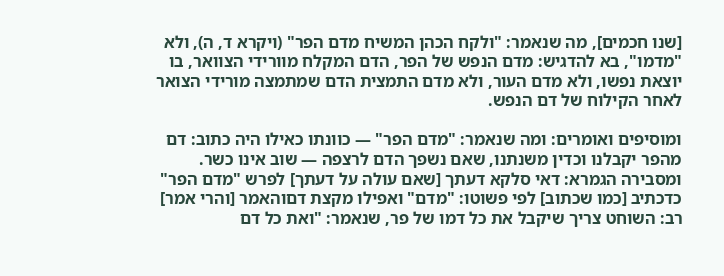[שנו חכמים], מה שנאמר: "ולקח הכהן המשיח מדם הפר" (ויקרא ד, ה), ולא "מדמו", בא להדגיש: מדם הנפש של הפר, הדם המקלח מוורידי הצוואר, בו יוצאת נפשו, ולא מדם העור, ולא מדם התמצית הדם שמתמצה מורידי הצואר לאחר הקילוח של דם הנפש.

ומוסיפים ואומרים: ומה שנאמר: "מדם הפר" — כוונתו כאילו היה כתוב: דם מהפר יקבלנו וכדין משנתנו, שאם נשפך הדם לרצפה — שוב אינו כשר. ומסבירה הגמרא: דאי סלקא דעתך [שאם עולה על דעתך] לפרש "מדם הפר" כדכתיב [כמו שכתוב] לפי פשוטו: "מדם" ואפילו מקצת דםוהאמר [והרי אמר] רב: השוחט צריך שיקבל את כל דמו של פר, שנאמר: "ואת כל דם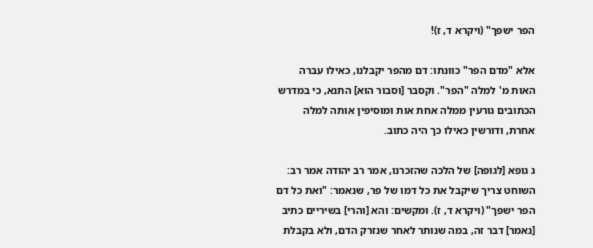הפר ישפך" (ויקרא ד, ז)!

אלא "מדם הפר" כוונתו: דם מהפר יקבלנו, כאילו עברה האות מ' למלה "הפר". וקסבר [וסבור הוא] התנא, כי במדרש הכתובים גורעין ממלה אחת אות ומוסיפין אותה למלה אחרת, ודורשין כאילו כך היה כתוב.

ג גופא [לגופה] של הלכה שהזכרנו, אמר רב יהודה אמר רב: השוחט צריך שיקבל את כל דמו של פר, שנאמר: "ואת כל דם הפר ישפך" (ויקרא ד, ז). ומקשים: והא [והרי] בשיריים כתיב [נאמר] דבר זה, במה שנותר לאחר שנזרק הדם, ולא בקבלת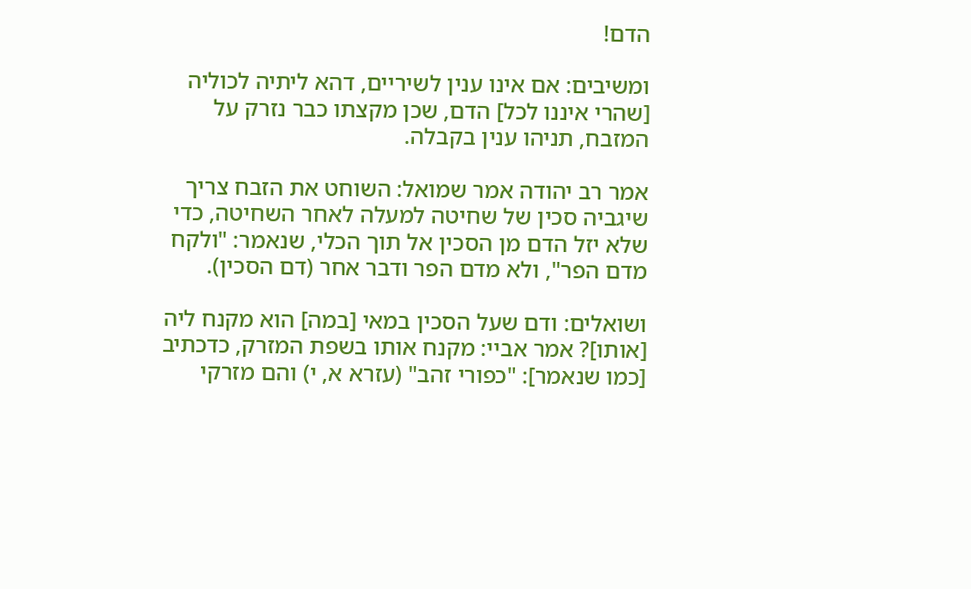הדם!

ומשיבים: אם אינו ענין לשיריים, דהא ליתיה לכוליה [שהרי איננו לכל] הדם, שכן מקצתו כבר נזרק על המזבח, תניהו ענין בקבלה.

אמר רב יהודה אמר שמואל: השוחט את הזבח צריך שיגביה סכין של שחיטה למעלה לאחר השחיטה, כדי שלא יזל הדם מן הסכין אל תוך הכלי, שנאמר: "ולקח מדם הפר", ולא מדם הפר ודבר אחר (דם הסכין).

ושואלים: ודם שעל הסכין במאי [במה] הוא מקנח ליה [אותו]? אמר אביי: מקנח אותו בשפת המזרק, כדכתיב [כמו שנאמר]: "כפורי זהב" (עזרא א, י) והם מזרקי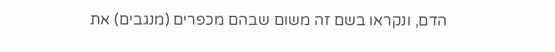הדם, ונקראו בשם זה משום שבהם מכפרים (מנגבים) את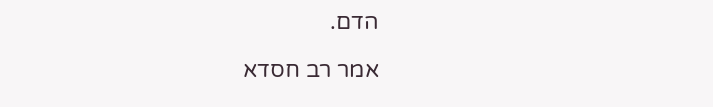הדם.

אמר רב חסדא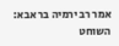אמר רב ירמיה בר אבא: השוחט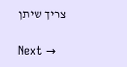צריך שיתן

Next →